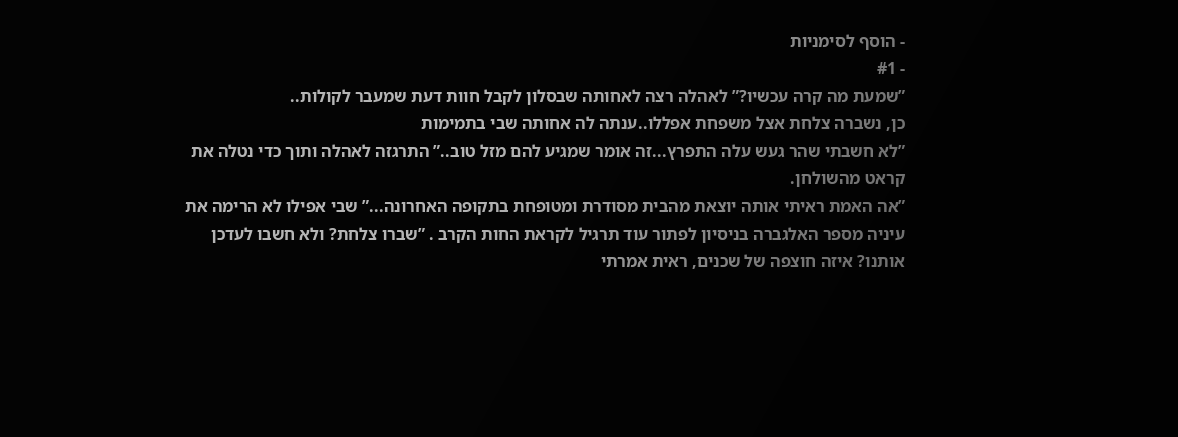- הוסף לסימניות
- #1
”שמעת מה קרה עכשיו?” לאהלה רצה לאחותה שבסלון לקבל חוות דעת שמעבר לקולות..
כן, נשברה צלחת אצל משפחת אפללו..ענתה לה אחותה שבי בתמימות
”לא חשבתי שהר געש עלה התפרץ...זה אומר שמגיע להם מזל טוב..” התרגזה לאהלה ותוך כדי נטלה את קראט מהשולחן.
”אה האמת ראיתי אותה יוצאת מהבית מסודרת ומטופחת בתקופה האחרונה...” שבי אפילו לא הרימה את עיניה מספר האלגברה בניסיון לפתור עוד תרגיל לקראת החות הקרב . ”שברו צלחת? ולא חשבו לעדכן אותנו? איזה חוצפה של שכנים, ראית אמרתי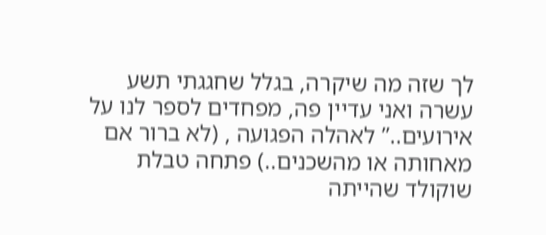לך שזה מה שיקרה, בגלל שחגגתי תשע עשרה ואני עדיין פה, מפחדים לספר לנו על אירועים..” לאהלה הפגועה , (לא ברור אם מאחותה או מהשכנים..) פתחה טבלת שוקולד שהייתה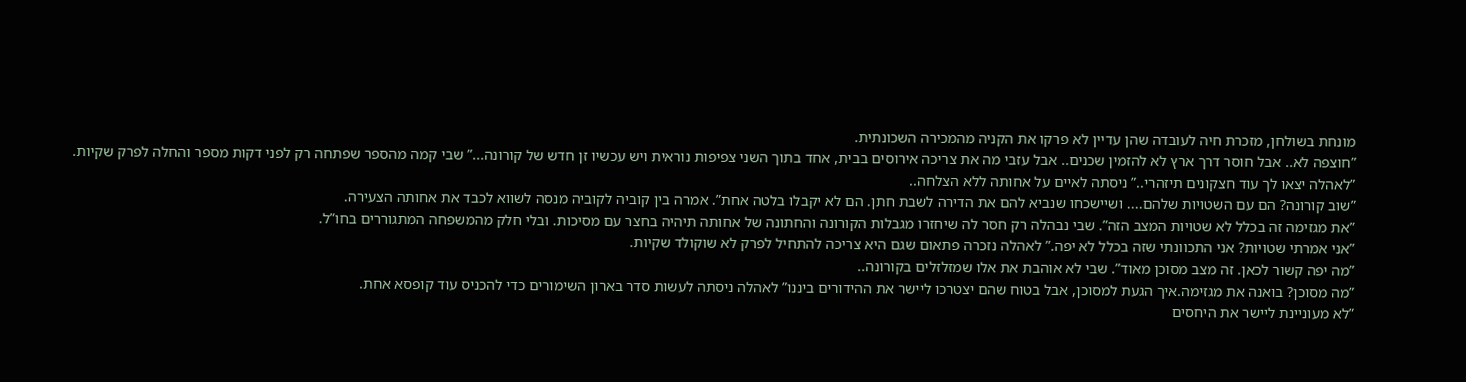מונחת בשולחן, מזכרת חיה לעובדה שהן עדיין לא פרקו את הקניה מהמכירה השכונתית.
”חוצפה לא.. אבל חוסר דרך ארץ לא להזמין שכנים.. אבל עזבי מה את צריכה אירוסים בבית, אחד בתוך השני צפיפות נוראית ויש עכשיו זן חדש של קורונה...” שבי קמה מהספר שפתחה רק לפני דקות מספר והחלה לפרק שקיות.
”לאהלה יצאו לך עוד חצקונים תיזהרי..” ניסתה לאיים על אחותה ללא הצלחה..
”שוב קורונה? הם עם השטויות שלהם.... ושיישכחו שנביא להם את הדירה לשבת חתן. הם לא יקבלו בלטה אחת”. אמרה בין קוביה לקוביה מנסה לשווא לכבד את אחותה הצעירה.
”את מגזימה זה בכלל לא שטויות המצב הזה”. שבי נבהלה רק חסר לה שיחזרו מגבלות הקורונה והחתונה של אחותה תיהיה בחצר עם מסיכות. ובלי חלק מהמשפחה המתגוררים בחו”ל.
”אני אמרתי שטויות? אני התכוונתי שזה בכלל לא יפה.” לאהלה נזכרה פתאום שגם היא צריכה להתחיל לפרק לא שוקולד שקיות.
”מה יפה קשור לכאן. זה מצב מסוכן מאוד”. שבי לא אוהבת את אלו שמזלזלים בקורונה..
”מה מסוכן? בואנה את מגזימה.איך הגעת למסוכן, אבל בטוח שהם יצטרכו ליישר את ההידורים ביננו” לאהלה ניסתה לעשות סדר בארון השימורים כדי להכניס עוד קופסא אחת.
”לא מעוניינת ליישר את היחסים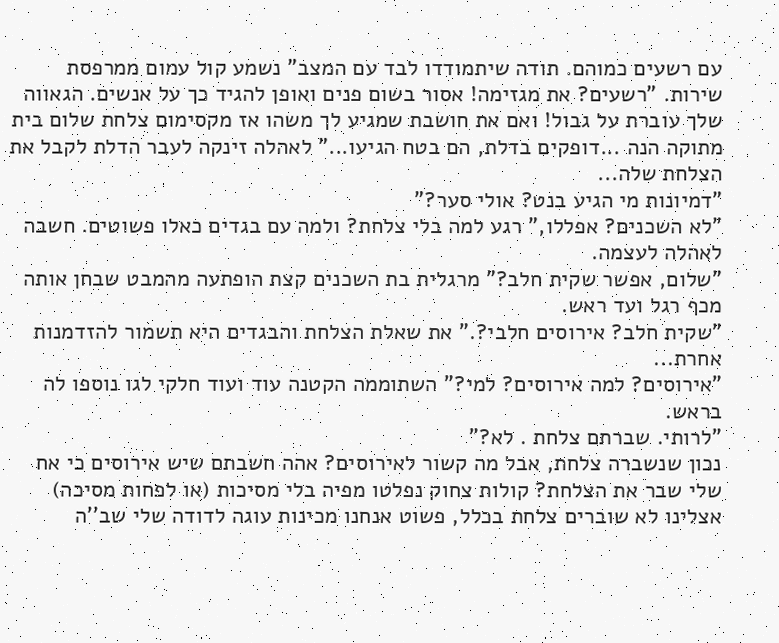עם רשעים כמוהם. תודה שיתמודדו לבד עם המצב” נשמע קול עמום ממרפסת שירות. ”רשעים? את מגזימה! אסור בשום פנים ואופן להגיד כך על אנשים. הגאווה שלך עוברת על גבול! ואם את חושבת שמגיע לך משהו אז מקסימום צלחת שלום בית מתוקה הנה ...דופקים בדלת, הם בטח הגיעו...” לאהלה זינקה לעבר הדלת לקבל את הצלחת שלה...
”דמיונות מי הגיע בנט? אולי סער?”
”לא השכנים? אפללו,” רגע למה בלי צלחת? ולמה עם בגדים כאלו פשוטים. חשבה לאהלה לעצמה.
”שלום, אפשר שקית חלב?” מרגלית בת השכנים קצת הופתעה מהמבט שבחן אותה מכף רגל ועד ראש.
”שקית חלב? אירוסים חלבי?.” את שאלת הצלחת והבגדים היא תשמור להזדמנות אחרת...
”אירוסים? למה אירוסים? למי?” השתוממה הקטנה עוד ועוד חלקי לגו נוספו לה בראש.
”לרותי. שברתם צלחת . לא?”
נכון שנשברה צלחת, אבל מה קשור לאירוסים? אהה חשבתם שיש אירוסים כי אח שלי שבר את הצלחת? קולות צחוק נפלטו מפיה בלי מסיכות (או לפחות מסיכה) אצלינו לא שוברים צלחת בכלל, פשוט אנחנו מכינות עוגה לדודה שלי שב’’ה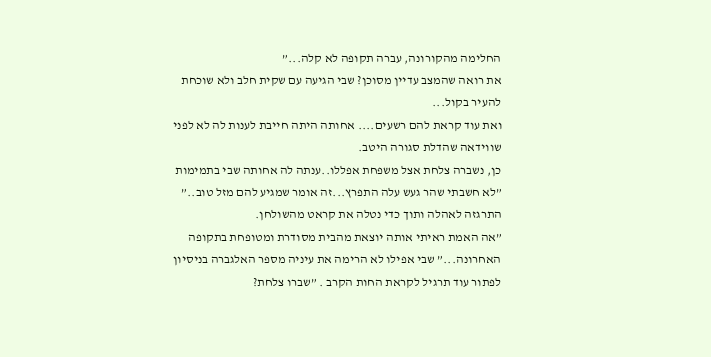החלימה מהקורונה, עברה תקופה לא קלה...”
את רואה שהמצב עדיין מסוכן? שבי הגיעה עם שקית חלב ולא שוכחת להעיר בקול...
ואת עוד קראת להם רשעים.... אחותה היתה חייבת לענות לה לא לפני שווידאה שהדלת סגורה היטב.
כן, נשברה צלחת אצל משפחת אפללו..ענתה לה אחותה שבי בתמימות
”לא חשבתי שהר געש עלה התפרץ...זה אומר שמגיע להם מזל טוב..” התרגזה לאהלה ותוך כדי נטלה את קראט מהשולחן.
”אה האמת ראיתי אותה יוצאת מהבית מסודרת ומטופחת בתקופה האחרונה...” שבי אפילו לא הרימה את עיניה מספר האלגברה בניסיון לפתור עוד תרגיל לקראת החות הקרב . ”שברו צלחת?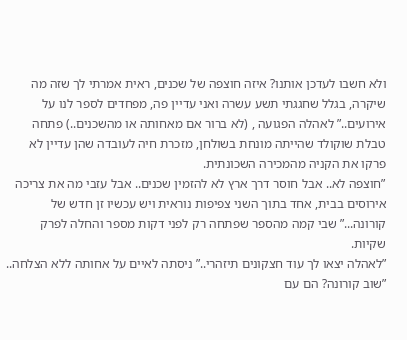ולא חשבו לעדכן אותנו? איזה חוצפה של שכנים, ראית אמרתי לך שזה מה שיקרה, בגלל שחגגתי תשע עשרה ואני עדיין פה, מפחדים לספר לנו על אירועים..” לאהלה הפגועה , (לא ברור אם מאחותה או מהשכנים..) פתחה טבלת שוקולד שהייתה מונחת בשולחן, מזכרת חיה לעובדה שהן עדיין לא פרקו את הקניה מהמכירה השכונתית.
”חוצפה לא.. אבל חוסר דרך ארץ לא להזמין שכנים.. אבל עזבי מה את צריכה אירוסים בבית, אחד בתוך השני צפיפות נוראית ויש עכשיו זן חדש של קורונה...” שבי קמה מהספר שפתחה רק לפני דקות מספר והחלה לפרק שקיות.
”לאהלה יצאו לך עוד חצקונים תיזהרי..” ניסתה לאיים על אחותה ללא הצלחה..
”שוב קורונה? הם עם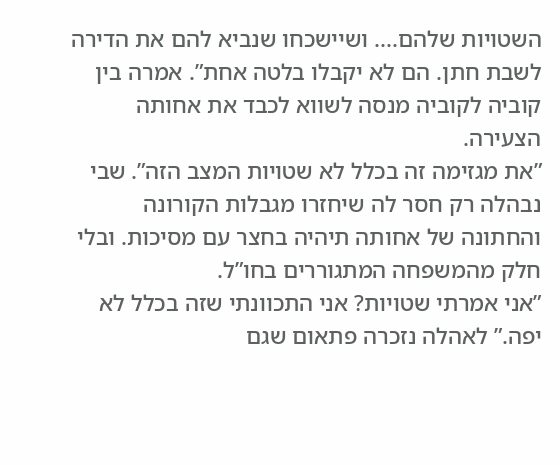השטויות שלהם.... ושיישכחו שנביא להם את הדירה לשבת חתן. הם לא יקבלו בלטה אחת”. אמרה בין קוביה לקוביה מנסה לשווא לכבד את אחותה הצעירה.
”את מגזימה זה בכלל לא שטויות המצב הזה”. שבי נבהלה רק חסר לה שיחזרו מגבלות הקורונה והחתונה של אחותה תיהיה בחצר עם מסיכות. ובלי חלק מהמשפחה המתגוררים בחו”ל.
”אני אמרתי שטויות? אני התכוונתי שזה בכלל לא יפה.” לאהלה נזכרה פתאום שגם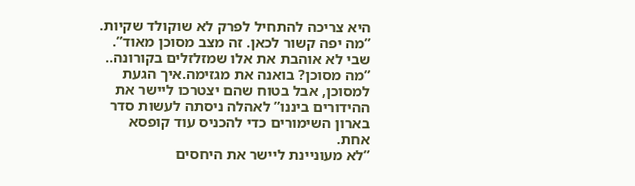היא צריכה להתחיל לפרק לא שוקולד שקיות.
”מה יפה קשור לכאן. זה מצב מסוכן מאוד”. שבי לא אוהבת את אלו שמזלזלים בקורונה..
”מה מסוכן? בואנה את מגזימה.איך הגעת למסוכן, אבל בטוח שהם יצטרכו ליישר את ההידורים ביננו” לאהלה ניסתה לעשות סדר בארון השימורים כדי להכניס עוד קופסא אחת.
”לא מעוניינת ליישר את היחסים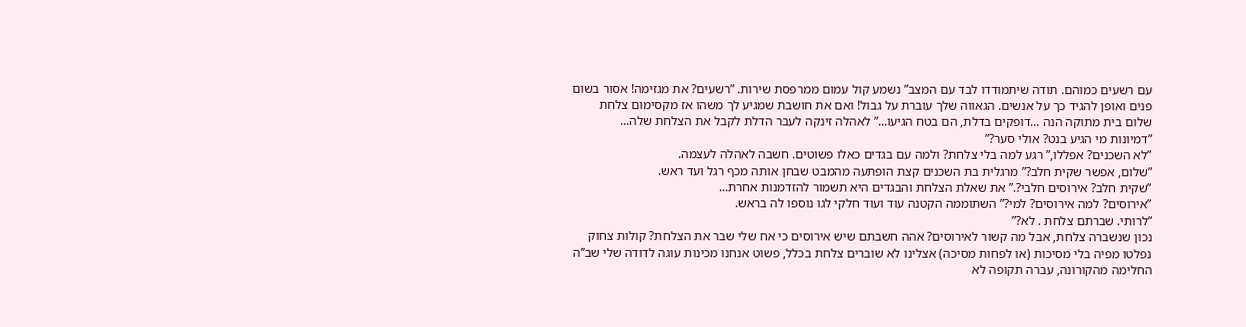עם רשעים כמוהם. תודה שיתמודדו לבד עם המצב” נשמע קול עמום ממרפסת שירות. ”רשעים? את מגזימה! אסור בשום פנים ואופן להגיד כך על אנשים. הגאווה שלך עוברת על גבול! ואם את חושבת שמגיע לך משהו אז מקסימום צלחת שלום בית מתוקה הנה ...דופקים בדלת, הם בטח הגיעו...” לאהלה זינקה לעבר הדלת לקבל את הצלחת שלה...
”דמיונות מי הגיע בנט? אולי סער?”
”לא השכנים? אפללו,” רגע למה בלי צלחת? ולמה עם בגדים כאלו פשוטים. חשבה לאהלה לעצמה.
”שלום, אפשר שקית חלב?” מרגלית בת השכנים קצת הופתעה מהמבט שבחן אותה מכף רגל ועד ראש.
”שקית חלב? אירוסים חלבי?.” את שאלת הצלחת והבגדים היא תשמור להזדמנות אחרת...
”אירוסים? למה אירוסים? למי?” השתוממה הקטנה עוד ועוד חלקי לגו נוספו לה בראש.
”לרותי. שברתם צלחת . לא?”
נכון שנשברה צלחת, אבל מה קשור לאירוסים? אהה חשבתם שיש אירוסים כי אח שלי שבר את הצלחת? קולות צחוק נפלטו מפיה בלי מסיכות (או לפחות מסיכה) אצלינו לא שוברים צלחת בכלל, פשוט אנחנו מכינות עוגה לדודה שלי שב’’ה החלימה מהקורונה, עברה תקופה לא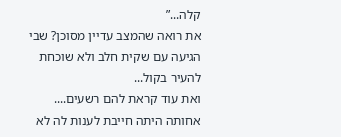קלה...”
את רואה שהמצב עדיין מסוכן? שבי הגיעה עם שקית חלב ולא שוכחת להעיר בקול...
ואת עוד קראת להם רשעים.... אחותה היתה חייבת לענות לה לא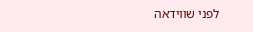לפני שווידאה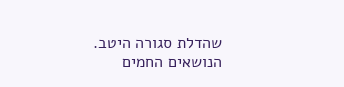שהדלת סגורה היטב.
הנושאים החמים